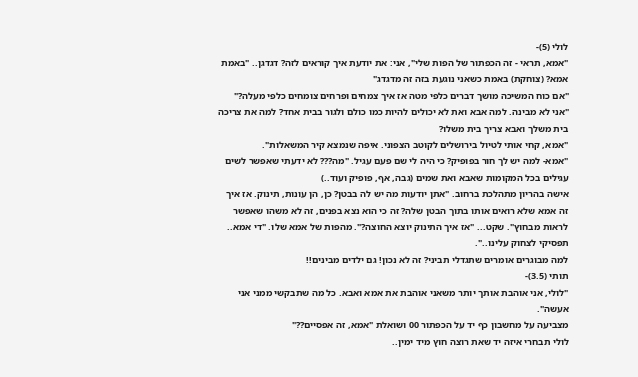לולי (5)-
"אמא, תראי - זה הכפתור של הפות שלי", אני: את יודעת איך קוראים לזה? דגדגן.. "באמת אמא? (צוחקת) באמת כשאני נוגעת בזה זה מדגדג"
"אם כוח המשיכה מושך דברים כלפי מטה אז איך צמחים ופרחים צומחים כלפי מעלה?"
"אני לא מבינה. למה אבא ואת לא יכולים להיות כמו כולם ולגור בבית אחד? למה את צריכה בית משלך ואבא צריך בית משלו?
"אמא, קחי אותי לטיול בירושלים לקוטב הצפוני. איפה שנמצא קיר המשאלות".
"אמא- למה יש לך חור בפופיק? כי היה לי שם פעם עגיל. "מה??? לא ידעתי שאפשר לשים עגילים בכל המקומות שאבא ואת שמים (גבה, אף, פופיק ועוד..)
אישה בהריון מתהלכת ברחוב. "אתן יודעות מה יש לה בבטן? כן, הן עונות, תינוק. אז איך זה אמא שלא רואים אותו בתוך הבטן שלה? זה כי הוא נצא בפנים, זה לא משהו שאפשר לראות מבחוץ". שקט... "אז איך התינוק יוצא החוצה?". מהפות של אמא שלו. "די אמא.. תפסיקי לצחוק עלינו..".
למה מבוגרים אומרים שתגדלי תביני? זה לא נכון! גם ילדים מבינים!!
תותי (3.5)-
"לולי, אני אוהבת אותך יותר משאני אוהבת את אמא ואבא. כל מה שתבקשי ממני אני אעשה".
מצביעה על מחשבון כף יד על הכפתור 00 ושואלת "אמא, זה אפסיים??"
לולי תבחרי איזה יד שאת רוצה חוץ מיד ימין..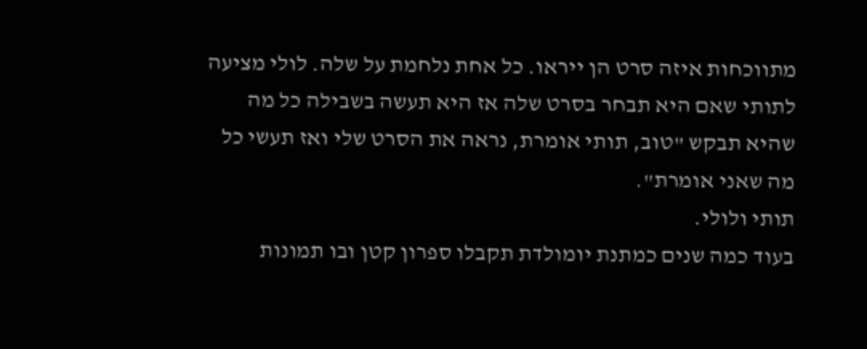מתווכחות איזה סרט הן ייראו. כל אחת נלחמת על שלה. לולי מציעה לתותי שאם היא תבחר בסרט שלה אז היא תעשה בשבילה כל מה שהיא תבקש "טוב, תותי אומרת, נראה את הסרט שלי ואז תעשי כל מה שאני אומרת".
תותי ולולי.
בעוד כמה שנים כמתנת יומולדת תקבלו ספרון קטן ובו תמונות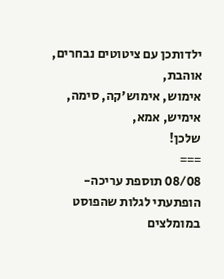ילדותכן עם ציטוטים נבחרים,
אוהבת,
אימוש, אימוש'קה, סימה, אימיש, אמא,
שלכן!
===
08/08 תוספת עריכה- הופתעתי לגלות שהפוסט במומלצים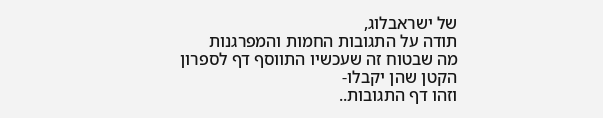של ישראבלוג,
תודה על התגובות החמות והמפרגנות
מה שבטוח זה שעכשיו התווסף דף לספרון הקטן שהן יקבלו-
וזהו דף התגובות..